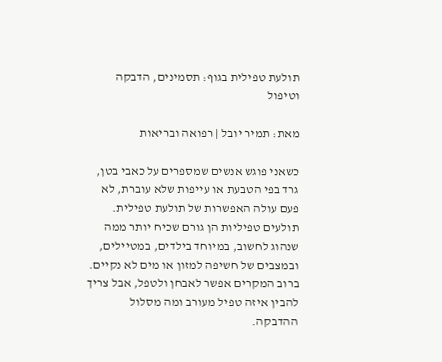תולעת טפילית בגוף: תסמינים, הדבקה וטיפול

מאת: תמיר יובל | רפואה ובריאות

כשאני פוגש אנשים שמספרים על כאבי בטן, גרד בפי הטבעת או עייפות שלא עוברת, לא פעם עולה האפשרות של תולעת טפילית. תולעים טפיליות הן גורם שכיח יותר ממה שנהוג לחשוב, במיוחד בילדים, במטיילים, ובמצבים של חשיפה למזון או מים לא נקיים. ברוב המקרים אפשר לאבחן ולטפל, אבל צריך להבין איזה טפיל מעורב ומה מסלול ההדבקה.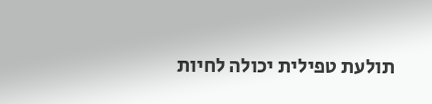תולעת טפילית יכולה לחיות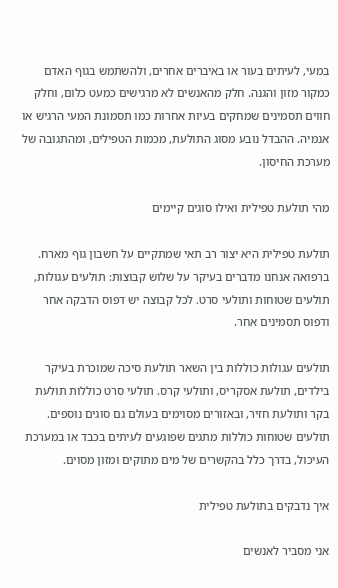במעי, לעיתים בעור או באיברים אחרים, ולהשתמש בגוף האדם כמקור מזון והגנה. חלק מהאנשים לא מרגישים כמעט כלום, וחלק חווים תסמינים שמחקים בעיות אחרות כמו תסמונת המעי הרגיש או אנמיה. ההבדל נובע מסוג התולעת, מכמות הטפילים, ומהתגובה של מערכת החיסון.

מהי תולעת טפילית ואילו סוגים קיימים

תולעת טפילית היא יצור רב תאי שמתקיים על חשבון גוף מארח. ברפואה אנחנו מדברים בעיקר על שלוש קבוצות: תולעים עגולות, תולעים שטוחות ותולעי סרט. לכל קבוצה יש דפוס הדבקה אחר ודפוס תסמינים אחר.

תולעים עגולות כוללות בין השאר תולעת סיכה שמוכרת בעיקר בילדים, תולעת אסקריס, ותולעי קרס. תולעי סרט כוללות תולעת בקר ותולעת חזיר, ובאזורים מסוימים בעולם גם סוגים נוספים. תולעים שטוחות כוללות מתגים שפוגעים לעיתים בכבד או במערכת העיכול, בדרך כלל בהקשרים של מים מתוקים ומזון מסוים.

איך נדבקים בתולעת טפילית

אני מסביר לאנשים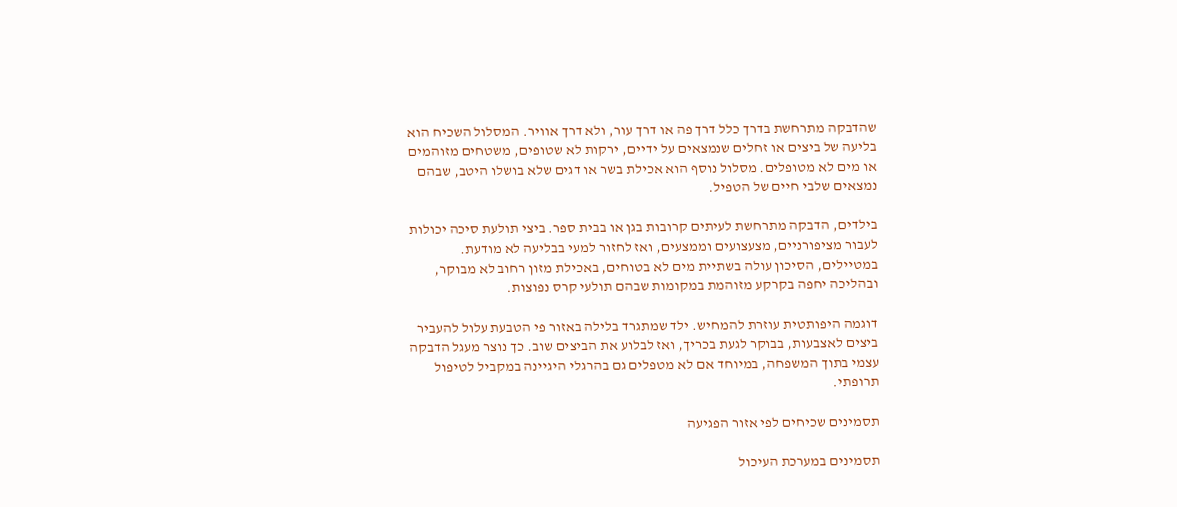שהדבקה מתרחשת בדרך כלל דרך פה או דרך עור, ולא דרך אוויר. המסלול השכיח הוא בליעה של ביצים או זחלים שנמצאים על ידיים, ירקות לא שטופים, משטחים מזוהמים או מים לא מטופלים. מסלול נוסף הוא אכילת בשר או דגים שלא בושלו היטב, שבהם נמצאים שלבי חיים של הטפיל.

בילדים, הדבקה מתרחשת לעיתים קרובות בגן או בבית ספר. ביצי תולעת סיכה יכולות לעבור מציפורניים, מצעצועים וממצעים, ואז לחזור למעי בבליעה לא מודעת. במטיילים, הסיכון עולה בשתיית מים לא בטוחים, באכילת מזון רחוב לא מבוקר, ובהליכה יחפה בקרקע מזוהמת במקומות שבהם תולעי קרס נפוצות.

דוגמה היפותטית עוזרת להמחיש. ילד שמתגרד בלילה באזור פי הטבעת עלול להעביר ביצים לאצבעות, בבוקר לגעת בכריך, ואז לבלוע את הביצים שוב. כך נוצר מעגל הדבקה עצמי בתוך המשפחה, במיוחד אם לא מטפלים גם בהרגלי היגיינה במקביל לטיפול תרופתי.

תסמינים שכיחים לפי אזור הפגיעה

תסמינים במערכת העיכול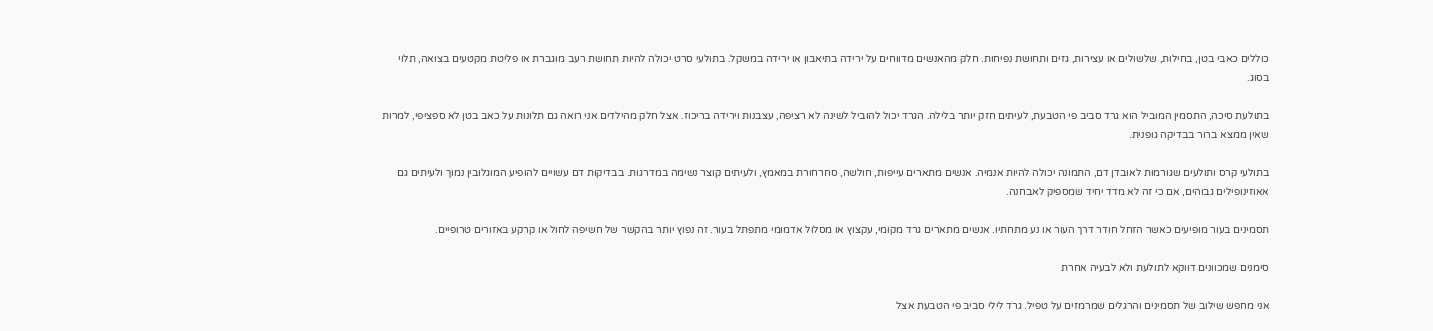כוללים כאבי בטן, בחילות, שלשולים או עצירות, גזים ותחושת נפיחות. חלק מהאנשים מדווחים על ירידה בתיאבון או ירידה במשקל. בתולעי סרט יכולה להיות תחושת רעב מוגברת או פליטת מקטעים בצואה, תלוי בסוג.

בתולעת סיכה, התסמין המוביל הוא גרד סביב פי הטבעת, לעיתים חזק יותר בלילה. הגרד יכול להוביל לשינה לא רציפה, עצבנות וירידה בריכוז. אצל חלק מהילדים אני רואה גם תלונות על כאב בטן לא ספציפי, למרות שאין ממצא ברור בבדיקה גופנית.

בתולעי קרס ותולעים שגורמות לאובדן דם, התמונה יכולה להיות אנמיה. אנשים מתארים עייפות, חולשה, סחרחורת במאמץ, ולעיתים קוצר נשימה במדרגות. בבדיקות דם עשויים להופיע המוגלובין נמוך ולעיתים גם אאוזינופילים גבוהים, אם כי זה לא מדד יחיד שמספיק לאבחנה.

תסמינים בעור מופיעים כאשר הזחל חודר דרך העור או נע מתחתיו. אנשים מתארים גרד מקומי, עקצוץ או מסלול אדמומי מתפתל בעור. זה נפוץ יותר בהקשר של חשיפה לחול או קרקע באזורים טרופיים.

סימנים שמכוונים דווקא לתולעת ולא לבעיה אחרת

אני מחפש שילוב של תסמינים והרגלים שמרמזים על טפיל. גרד לילי סביב פי הטבעת אצל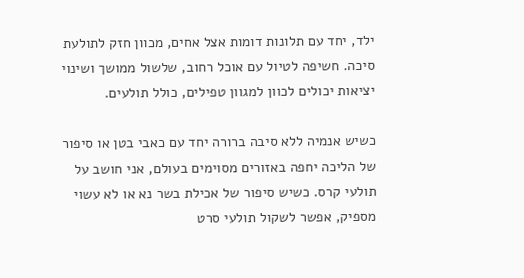ילד, יחד עם תלונות דומות אצל אחים, מכוון חזק לתולעת סיכה. חשיפה לטיול עם אוכל רחוב, שלשול ממושך ושינוי יציאות יכולים לכוון למגוון טפילים, כולל תולעים.

כשיש אנמיה ללא סיבה ברורה יחד עם כאבי בטן או סיפור של הליכה יחפה באזורים מסוימים בעולם, אני חושב על תולעי קרס. כשיש סיפור של אכילת בשר נא או לא עשוי מספיק, אפשר לשקול תולעי סרט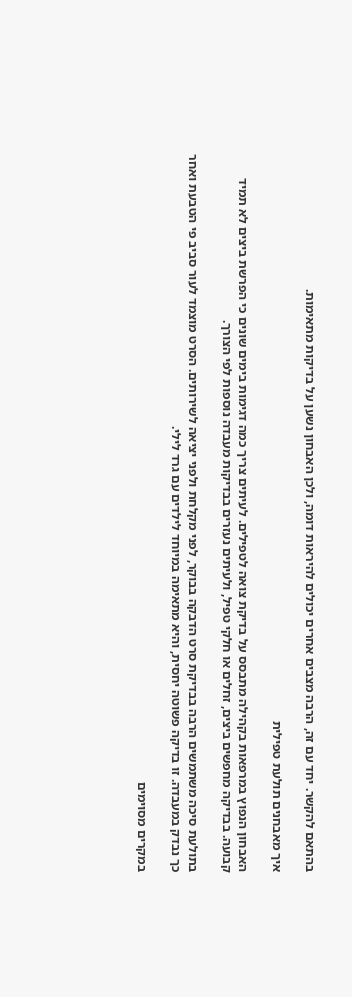בהתאם להקשר. יחד עם זה, הרבה מצבים אחרים יכולים להיראות דומה, ולכן האבחון נשען על בדיקות מתאימות.

איך מאבחנים תולעת טפילית

האבחון הנפוץ במרפאות בקהילה מתבסס על בדיקת צואה לטפילים. לעיתים צריך כמה דגימות בימים שונים כי הפרשת ביצים לא תמיד קבועה. בבדיקה מחפשים ביצים, זחלים או חלקי טפיל, ולעיתים נעזרים בבדיקות מעבדה נוספות לפי הצורך.

בתולעת סיכה משתמשים הרבה בבדיקת סרט הדבקה בבוקר, לפני מקלחת ולפני יציאה לשירותים. הסרט מוצמד לעור סביב פי הטבעת ואחר כך נבדק במעבדה. זו בדיקה פשוטה יחסית, והיא מתאימה במיוחד לילדים עם גרד לילי.

במקרים מסוימים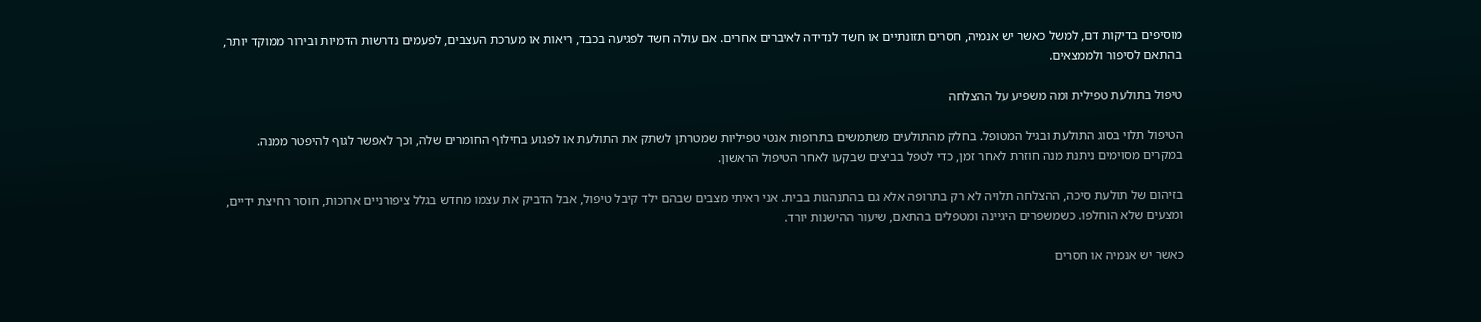מוסיפים בדיקות דם, למשל כאשר יש אנמיה, חסרים תזונתיים או חשד לנדידה לאיברים אחרים. אם עולה חשד לפגיעה בכבד, ריאות או מערכת העצבים, לפעמים נדרשות הדמיות ובירור ממוקד יותר, בהתאם לסיפור ולממצאים.

טיפול בתולעת טפילית ומה משפיע על ההצלחה

הטיפול תלוי בסוג התולעת ובגיל המטופל. בחלק מהתולעים משתמשים בתרופות אנטי טפיליות שמטרתן לשתק את התולעת או לפגוע בחילוף החומרים שלה, וכך לאפשר לגוף להיפטר ממנה. במקרים מסוימים ניתנת מנה חוזרת לאחר זמן, כדי לטפל בביצים שבקעו לאחר הטיפול הראשון.

בזיהום של תולעת סיכה, ההצלחה תלויה לא רק בתרופה אלא גם בהתנהגות בבית. אני ראיתי מצבים שבהם ילד קיבל טיפול, אבל הדביק את עצמו מחדש בגלל ציפורניים ארוכות, חוסר רחיצת ידיים, ומצעים שלא הוחלפו. כשמשפרים היגיינה ומטפלים בהתאם, שיעור ההישנות יורד.

כאשר יש אנמיה או חסרים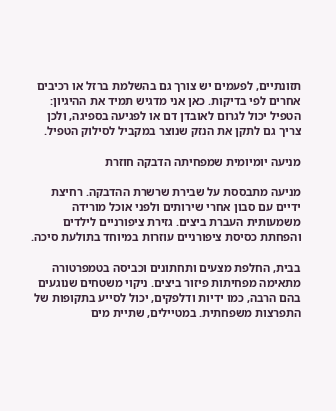תזונתיים, לפעמים יש צורך גם בהשלמת ברזל או רכיבים אחרים לפי בדיקות. כאן אני מדגיש תמיד את ההיגיון: הטפיל יכול לגרום לאובדן דם או לפגיעה בספיגה, ולכן צריך גם לתקן את הנזק שנוצר במקביל לסילוק הטפיל.

מניעה יומיומית שמפחיתה הדבקה חוזרת

מניעה מתבססת על שבירת שרשרת ההדבקה. רחיצת ידיים עם סבון אחרי שירותים ולפני אוכל מורידה משמעותית העברת ביצים. גזירת ציפורניים לילדים והפחתת כסיסת ציפורניים עוזרות במיוחד בתולעת סיכה.

בבית, החלפת מצעים ותחתונים וכביסה בטמפרטורה מתאימה מפחיתות פיזור ביצים. ניקוי משטחים שנוגעים בהם הרבה, כמו ידיות ודלפקים, יכול לסייע בתקופות של התפרצות משפחתית. במטיילים, שתיית מים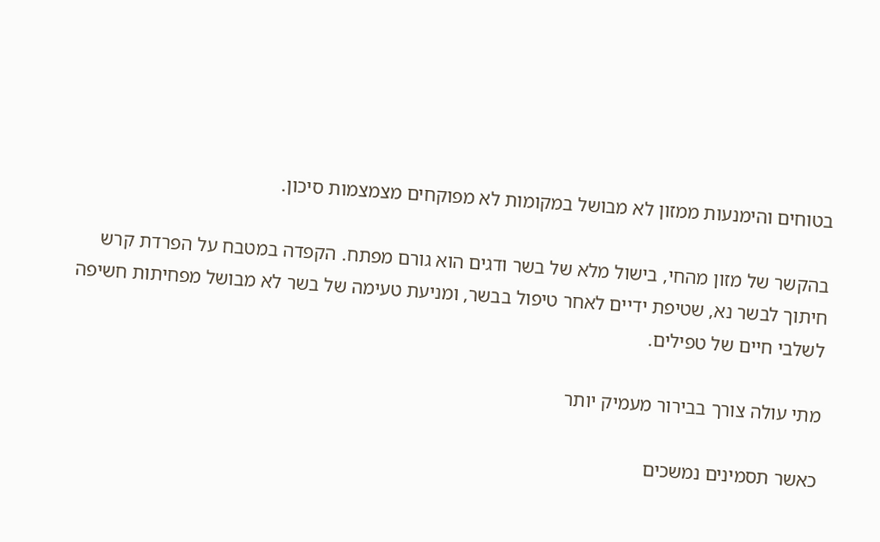בטוחים והימנעות ממזון לא מבושל במקומות לא מפוקחים מצמצמות סיכון.

בהקשר של מזון מהחי, בישול מלא של בשר ודגים הוא גורם מפתח. הקפדה במטבח על הפרדת קרש חיתוך לבשר נא, שטיפת ידיים לאחר טיפול בבשר, ומניעת טעימה של בשר לא מבושל מפחיתות חשיפה לשלבי חיים של טפילים.

מתי עולה צורך בבירור מעמיק יותר

כאשר תסמינים נמשכים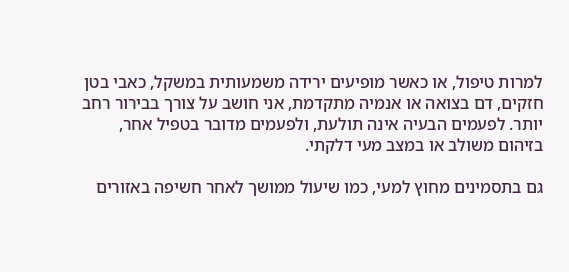למרות טיפול, או כאשר מופיעים ירידה משמעותית במשקל, כאבי בטן חזקים, דם בצואה או אנמיה מתקדמת, אני חושב על צורך בבירור רחב יותר. לפעמים הבעיה אינה תולעת, ולפעמים מדובר בטפיל אחר, בזיהום משולב או במצב מעי דלקתי.

גם בתסמינים מחוץ למעי, כמו שיעול ממושך לאחר חשיפה באזורים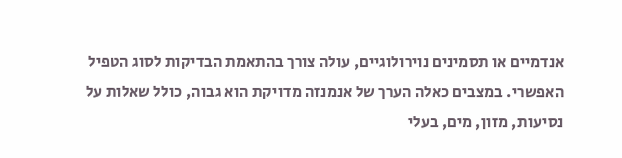אנדמיים או תסמינים נוירולוגיים, עולה צורך בהתאמת הבדיקות לסוג הטפיל האפשרי. במצבים כאלה הערך של אנמנזה מדויקת הוא גבוה, כולל שאלות על נסיעות, מזון, מים, בעלי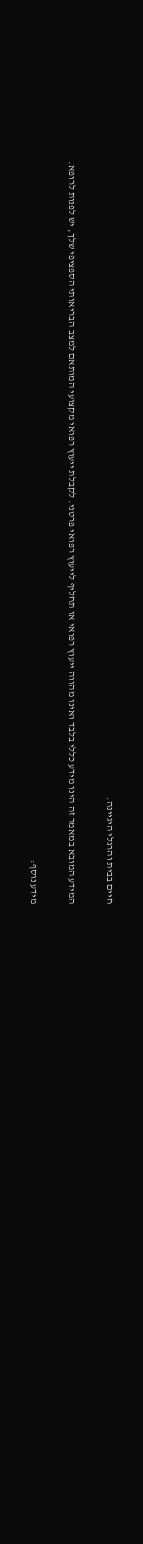חיים בבית והרגלי היגיינה.

המידע המובא במאמר זה הינו מידע כללי בלבד ואינו מהווה ייעוץ רפואי או תחליף לייעוץ רפואי פרטני. לקבלת ייעוץ רפואי מקצועי המותאם למצב הבריאותי הספציפי שלך, יש לפנות לרופא.

מידע נוסף: